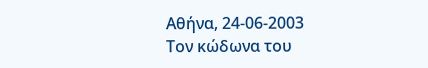Αθήνα, 24-06-2003
Τον κώδωνα του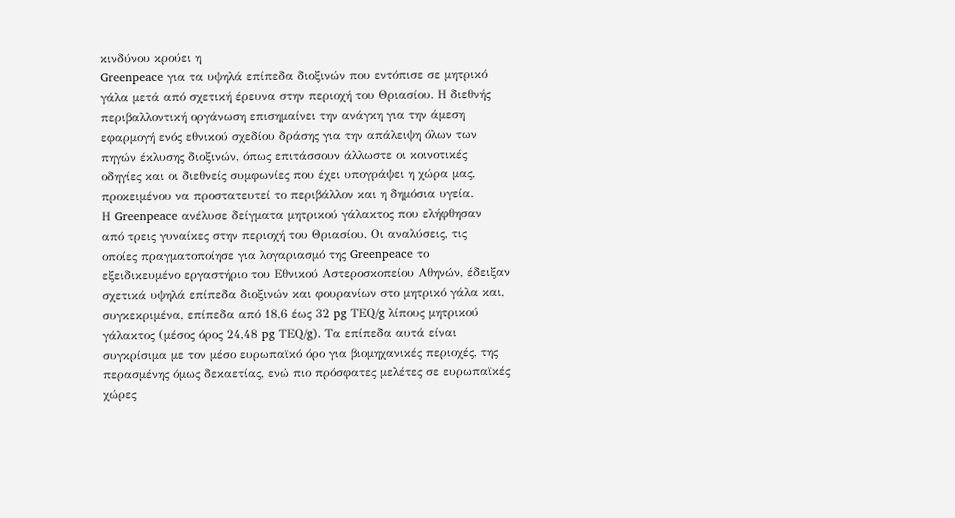κινδύνου κρούει η
Greenpeace για τα υψηλά επίπεδα διοξινών που εντόπισε σε μητρικό
γάλα μετά από σχετική έρευνα στην περιοχή του Θριασίου. Η διεθνής
περιβαλλοντική οργάνωση επισημαίνει την ανάγκη για την άμεση
εφαρμογή ενός εθνικού σχεδίου δράσης για την απάλειψη όλων των
πηγών έκλυσης διοξινών, όπως επιτάσσουν άλλωστε οι κοινοτικές
οδηγίες και οι διεθνείς συμφωνίες που έχει υπογράψει η χώρα μας,
προκειμένου να προστατευτεί το περιβάλλον και η δημόσια υγεία.
Η Greenpeace ανέλυσε δείγματα μητρικού γάλακτος που ελήφθησαν
από τρεις γυναίκες στην περιοχή του Θριασίου. Οι αναλύσεις, τις
οποίες πραγματοποίησε για λογαριασμό της Greenpeace το
εξειδικευμένο εργαστήριο του Εθνικού Αστεροσκοπείου Αθηνών, έδειξαν
σχετικά υψηλά επίπεδα διοξινών και φουρανίων στο μητρικό γάλα και,
συγκεκριμένα, επίπεδα από 18,6 έως 32 pg ΤΕQ/g λίπους μητρικού
γάλακτος (μέσος όρος 24,48 pg ΤΕQ/g). Τα επίπεδα αυτά είναι
συγκρίσιμα με τον μέσο ευρωπαϊκό όρο για βιομηχανικές περιοχές, της
περασμένης όμως δεκαετίας, ενώ πιο πρόσφατες μελέτες σε ευρωπαϊκές
χώρες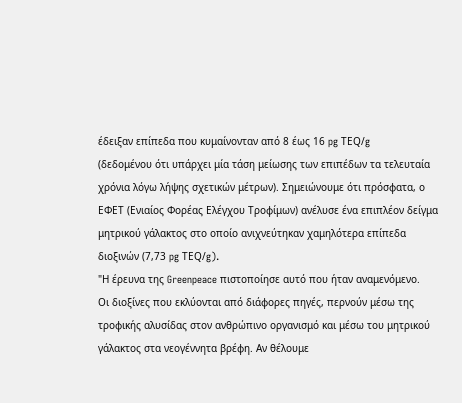έδειξαν επίπεδα που κυμαίνονταν από 8 έως 16 pg ΤΕQ/g
(δεδομένου ότι υπάρχει μία τάση μείωσης των επιπέδων τα τελευταία
χρόνια λόγω λήψης σχετικών μέτρων). Σημειώνουμε ότι πρόσφατα, ο
ΕΦΕΤ (Ενιαίος Φορέας Ελέγχου Τροφίμων) ανέλυσε ένα επιπλέον δείγμα
μητρικού γάλακτος στο οποίο ανιχνεύτηκαν χαμηλότερα επίπεδα
διοξινών (7,73 pg ΤΕQ/g).
"Η έρευνα της Greenpeace πιστοποίησε αυτό που ήταν αναμενόμενο.
Οι διοξίνες που εκλύονται από διάφορες πηγές, περνούν μέσω της
τροφικής αλυσίδας στον ανθρώπινο οργανισμό και μέσω του μητρικού
γάλακτος στα νεογέννητα βρέφη. Αν θέλουμε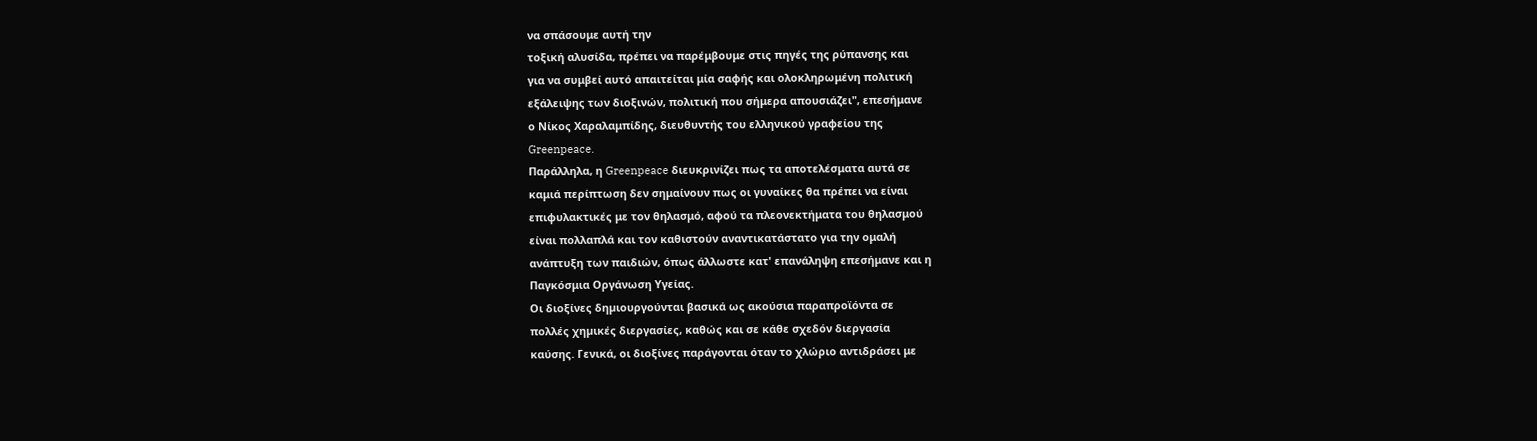να σπάσουμε αυτή την
τοξική αλυσίδα, πρέπει να παρέμβουμε στις πηγές της ρύπανσης και
για να συμβεί αυτό απαιτείται μία σαφής και ολοκληρωμένη πολιτική
εξάλειψης των διοξινών, πολιτική που σήμερα απουσιάζει", επεσήμανε
ο Νίκος Χαραλαμπίδης, διευθυντής του ελληνικού γραφείου της
Greenpeace.
Παράλληλα, η Greenpeace διευκρινίζει πως τα αποτελέσματα αυτά σε
καμιά περίπτωση δεν σημαίνουν πως οι γυναίκες θα πρέπει να είναι
επιφυλακτικές με τον θηλασμό, αφού τα πλεονεκτήματα του θηλασμού
είναι πολλαπλά και τον καθιστούν αναντικατάστατο για την ομαλή
ανάπτυξη των παιδιών, όπως άλλωστε κατ' επανάληψη επεσήμανε και η
Παγκόσμια Οργάνωση Υγείας.
Οι διοξίνες δηµιουργούνται βασικά ως ακούσια παραπροϊόντα σε
πολλές χηµικές διεργασίες, καθώς και σε κάθε σχεδόν διεργασία
καύσης. Γενικά, οι διοξίνες παράγονται όταν το χλώριο αντιδράσει με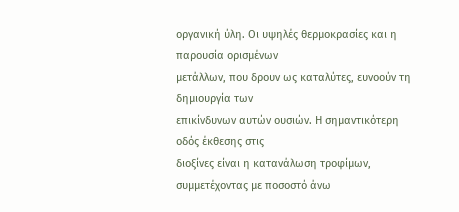οργανική ύλη. Οι υψηλές θερμοκρασίες και η παρουσία ορισμένων
μετάλλων, που δρουν ως καταλύτες, ευνοούν τη δημιουργία των
επικίνδυνων αυτών ουσιών. Η σηµαντικότερη οδός έκθεσης στις
διοξίνες είναι η κατανάλωση τροφίµων, συµµετέχοντας µε ποσοστό άνω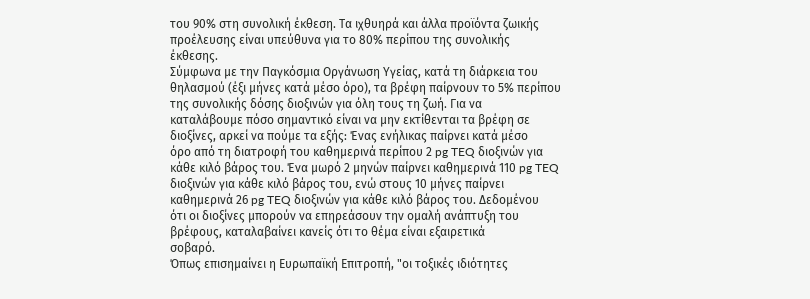του 90% στη συνολική έκθεση. Τα ιχθυηρά και άλλα προϊόντα ζωικής
προέλευσης είναι υπεύθυνα για το 80% περίπου της συνολικής
έκθεσης.
Σύμφωνα με την Παγκόσμια Οργάνωση Υγείας, κατά τη διάρκεια του
θηλασμού (έξι μήνες κατά μέσο όρο), τα βρέφη παίρνουν το 5% περίπου
της συνολικής δόσης διοξινών για όλη τους τη ζωή. Για να
καταλάβουμε πόσο σημαντικό είναι να μην εκτίθενται τα βρέφη σε
διοξίνες, αρκεί να πούμε τα εξής: Ένας ενήλικας παίρνει κατά μέσο
όρο από τη διατροφή του καθημερινά περίπου 2 pg TEQ διοξινών για
κάθε κιλό βάρος του. Ένα μωρό 2 μηνών παίρνει καθημερινά 110 pg TEQ
διοξινών για κάθε κιλό βάρος του, ενώ στους 10 μήνες παίρνει
καθημερινά 26 pg TEQ διοξινών για κάθε κιλό βάρος του. Δεδομένου
ότι οι διοξίνες μπορούν να επηρεάσουν την ομαλή ανάπτυξη του
βρέφους, καταλαβαίνει κανείς ότι το θέμα είναι εξαιρετικά
σοβαρό.
Όπως επισημαίνει η Ευρωπαϊκή Επιτροπή, "οι τοξικές ιδιότητες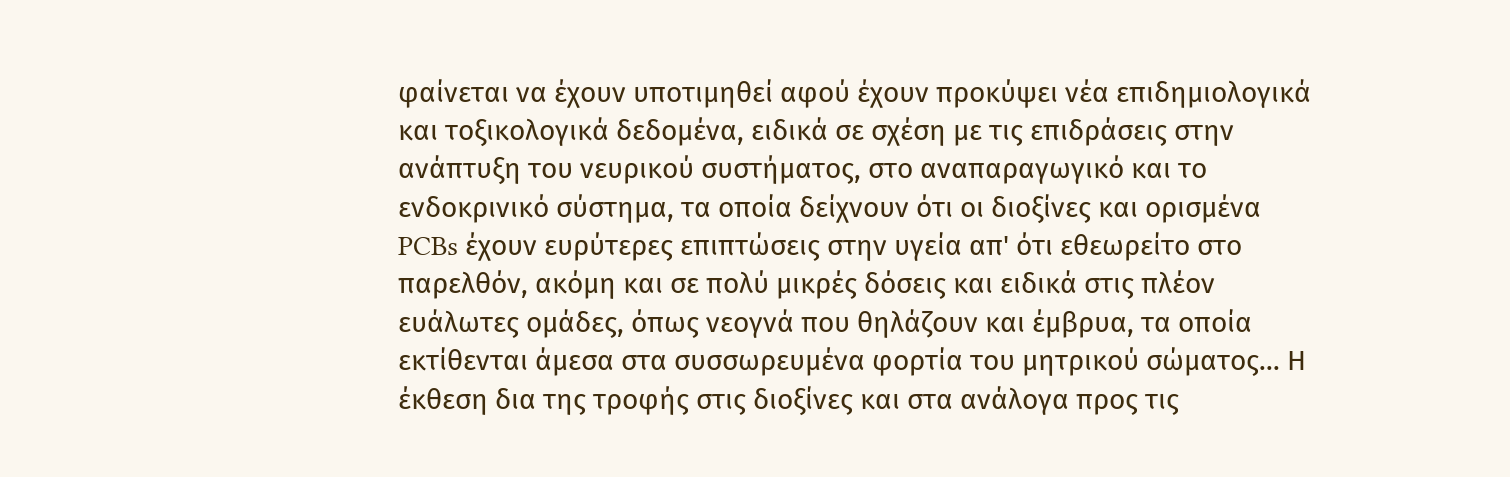φαίνεται να έχουν υποτιμηθεί αφού έχουν προκύψει νέα επιδημιολογικά
και τοξικολογικά δεδομένα, ειδικά σε σχέση με τις επιδράσεις στην
ανάπτυξη του νευρικού συστήματος, στο αναπαραγωγικό και το
ενδοκρινικό σύστημα, τα οποία δείχνουν ότι οι διοξίνες και ορισμένα
PCBs έχουν ευρύτερες επιπτώσεις στην υγεία απ' ότι εθεωρείτο στο
παρελθόν, ακόμη και σε πολύ μικρές δόσεις και ειδικά στις πλέον
ευάλωτες ομάδες, όπως νεογνά που θηλάζουν και έμβρυα, τα οποία
εκτίθενται άμεσα στα συσσωρευμένα φορτία του μητρικού σώματος... Η
έκθεση δια της τροφής στις διοξίνες και στα ανάλογα προς τις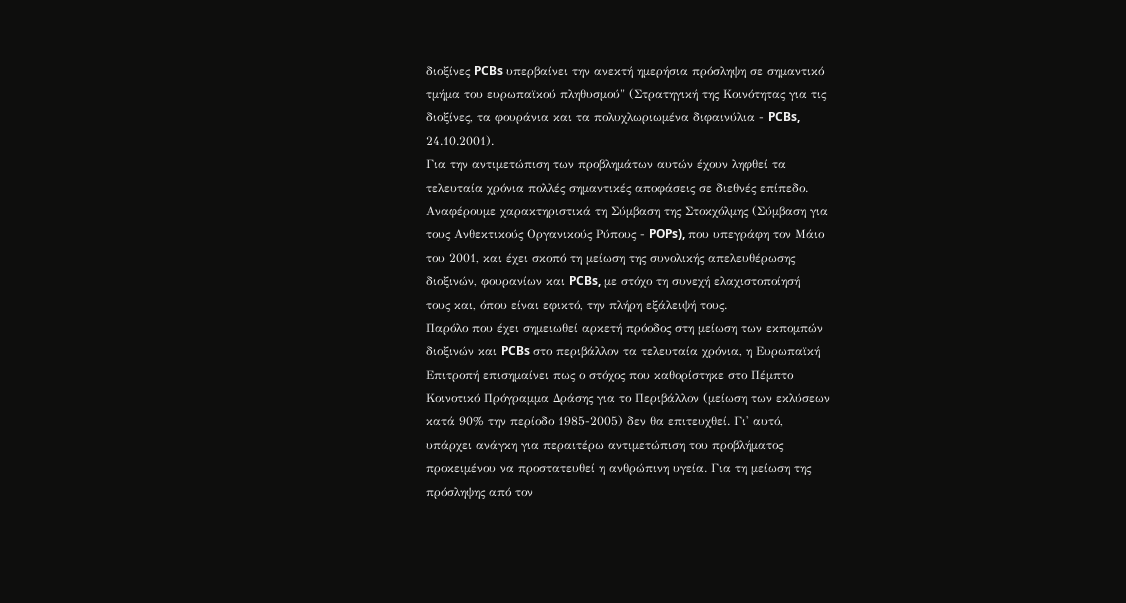διοξίνες PCBs υπερβαίνει την ανεκτή ημερήσια πρόσληψη σε σημαντικό
τμήμα του ευρωπαϊκού πληθυσμού" (Στρατηγική της Κοινότητας για τις
διοξίνες, τα φουράνια και τα πολυχλωριωμένα διφαινύλια - PCBs,
24.10.2001).
Για την αντιμετώπιση των προβλημάτων αυτών έχουν ληφθεί τα
τελευταία χρόνια πολλές σημαντικές αποφάσεις σε διεθνές επίπεδο.
Αναφέρουμε χαρακτηριστικά τη Σύµβαση της Στοκχόλµης (Σύµβαση για
τους Ανθεκτικούς Οργανικούς Ρύπους - POPs), που υπεγράφη τον Μάιο
του 2001, και έχει σκοπό τη µείωση της συνολικής απελευθέρωσης
διοξινών, φουρανίων και PCBs, µε στόχο τη συνεχή ελαχιστοποίησή
τους και, όπου είναι εφικτό, την πλήρη εξάλειψή τους.
Παρόλο που έχει σηµειωθεί αρκετή πρόοδος στη µείωση των εκποµπών
διοξινών και PCBs στο περιβάλλον τα τελευταία χρόνια, η Ευρωπαϊκή
Επιτροπή επισημαίνει πως ο στόχος που καθορίστηκε στο Πέμπτο
Κοινοτικό Πρόγραμμα Δράσης για το Περιβάλλον (μείωση των εκλύσεων
κατά 90% την περίοδο 1985-2005) δεν θα επιτευχθεί. Γι' αυτό,
υπάρχει ανάγκη για περαιτέρω αντιµετώπιση του προβλήµατος
προκειµένου να προστατευθεί η ανθρώπινη υγεία. Για τη µείωση της
πρόσληψης από τον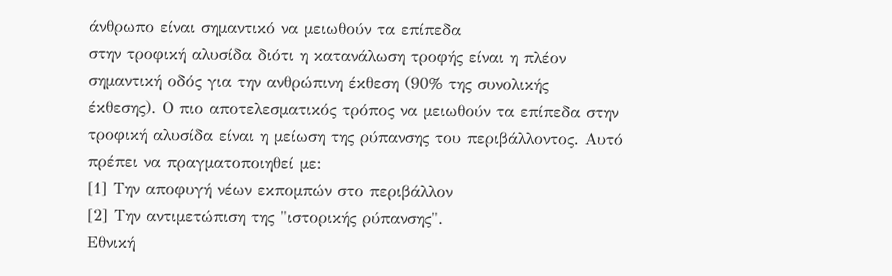άνθρωπο είναι σηµαντικό να µειωθούν τα επίπεδα
στην τροφική αλυσίδα διότι η κατανάλωση τροφής είναι η πλέον
σηµαντική οδός για την ανθρώπινη έκθεση (90% της συνολικής
έκθεσης). Ο πιο αποτελεσµατικός τρόπος να µειωθούν τα επίπεδα στην
τροφική αλυσίδα είναι η µείωση της ρύπανσης του περιβάλλοντος. Αυτό
πρέπει να πραγµατοποιηθεί µε:
[1] Την αποφυγή νέων εκποµπών στο περιβάλλον
[2] Την αντιµετώπιση της "ιστορικής ρύπανσης".
Εθνική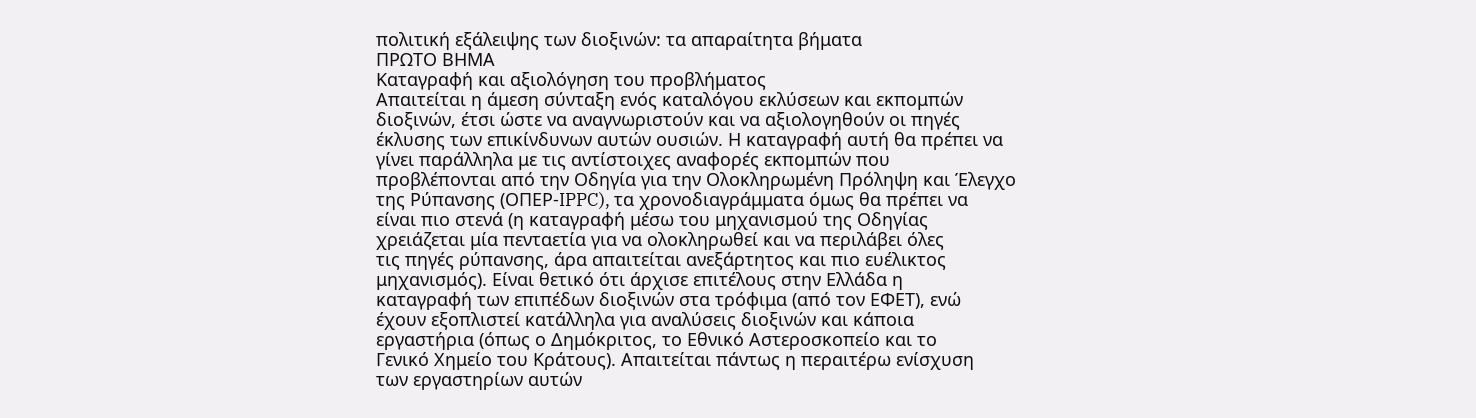πολιτική εξάλειψης των διοξινών: τα απαραίτητα βήματα
ΠΡΩΤΟ ΒΗΜΑ
Καταγραφή και αξιολόγηση του προβλήματος
Απαιτείται η άμεση σύνταξη ενός καταλόγου εκλύσεων και εκπομπών
διοξινών, έτσι ώστε να αναγνωριστούν και να αξιολογηθούν οι πηγές
έκλυσης των επικίνδυνων αυτών ουσιών. Η καταγραφή αυτή θα πρέπει να
γίνει παράλληλα με τις αντίστοιχες αναφορές εκπομπών που
προβλέπονται από την Οδηγία για την Ολοκληρωμένη Πρόληψη και Έλεγχο
της Ρύπανσης (ΟΠΕΡ-IPPC), τα χρονοδιαγράμματα όμως θα πρέπει να
είναι πιο στενά (η καταγραφή μέσω του μηχανισμού της Οδηγίας
χρειάζεται μία πενταετία για να ολοκληρωθεί και να περιλάβει όλες
τις πηγές ρύπανσης, άρα απαιτείται ανεξάρτητος και πιο ευέλικτος
μηχανισμός). Είναι θετικό ότι άρχισε επιτέλους στην Ελλάδα η
καταγραφή των επιπέδων διοξινών στα τρόφιμα (από τον ΕΦΕΤ), ενώ
έχουν εξοπλιστεί κατάλληλα για αναλύσεις διοξινών και κάποια
εργαστήρια (όπως ο Δημόκριτος, το Εθνικό Αστεροσκοπείο και το
Γενικό Χημείο του Κράτους). Απαιτείται πάντως η περαιτέρω ενίσχυση
των εργαστηρίων αυτών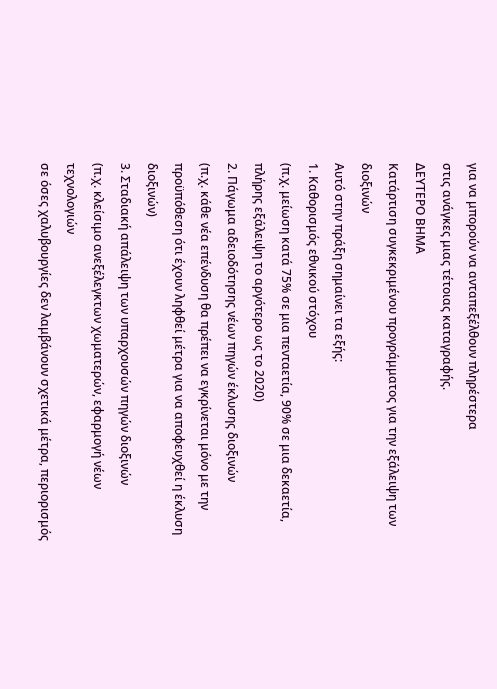για να μπορούν να ανταπεξέλθουν πληρέστερα
στις ανάγκες μιας τέτοιας καταγραφής.
ΔΕΥΤΕΡΟ ΒΗΜΑ
Κατάρτιση συγκεκριμένου προγράμματος για την εξάλειψη των
διοξινών
Αυτό στην πράξη σημαίνει τα εξής:
1. Καθορισμός εθνικού στόχου
(π.χ. μείωση κατά 75% σε μια πενταετία, 90% σε μια δεκαετία,
πλήρης εξάλειψη το αργότερο ως το 2020)
2. Πάγωμα αδειοδότησης νέων πηγών έκλυσης διοξινών
(π.χ. κάθε νέα επένδυση θα πρέπει να εγκρίνεται μόνο με την
προϋπόθεση ότι έχουν ληφθεί μέτρα για να αποφευχθεί η έκλυση
διοξινών)
3. Σταδιακή απάλειψη των υπαρχουσών πηγών διοξινών
(π.χ. κλείσιμο ανεξέλεγκτων χωματερών, εφαρμογή νέων τεχνολογιών
σε όσες χαλυβουργίες δεν λαμβάνουν σχετικά μέτρα, περιορισμός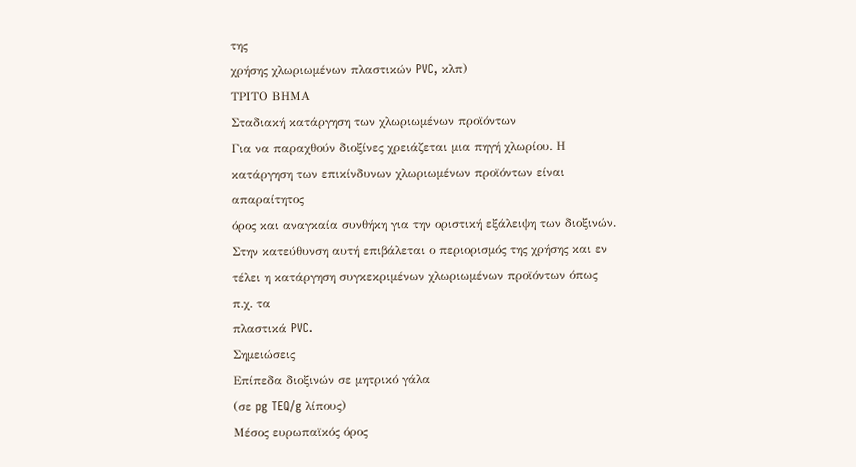της
χρήσης χλωριωμένων πλαστικών PVC, κλπ)
ΤΡΙΤΟ ΒΗΜΑ
Σταδιακή κατάργηση των χλωριωμένων προϊόντων
Για να παραχθούν διοξίνες χρειάζεται μια πηγή χλωρίου. Η
κατάργηση των επικίνδυνων χλωριωμένων προϊόντων είναι απαραίτητος
όρος και αναγκαία συνθήκη για την οριστική εξάλειψη των διοξινών.
Στην κατεύθυνση αυτή επιβάλεται ο περιορισμός της χρήσης και εν
τέλει η κατάργηση συγκεκριμένων χλωριωμένων προϊόντων όπως π.χ. τα
πλαστικά PVC.
Σημειώσεις
Επίπεδα διοξινών σε μητρικό γάλα
(σε pg TEQ/g λίπους)
Μέσος ευρωπαϊκός όρος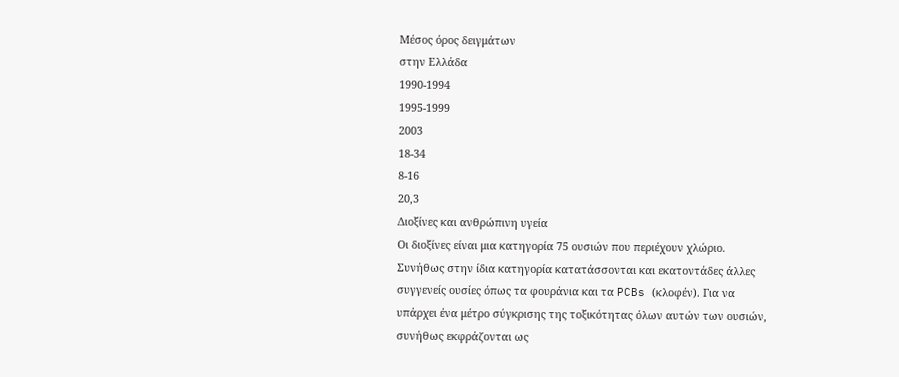Μέσος όρος δειγμάτων
στην Ελλάδα
1990-1994
1995-1999
2003
18-34
8-16
20,3
Διοξίνες και ανθρώπινη υγεία
Οι διοξίνες είναι μια κατηγορία 75 ουσιών που περιέχουν χλώριο.
Συνήθως στην ίδια κατηγορία κατατάσσονται και εκατοντάδες άλλες
συγγενείς ουσίες όπως τα φουράνια και τα PCBs (κλοφέν). Για να
υπάρχει ένα μέτρο σύγκρισης της τοξικότητας όλων αυτών των ουσιών,
συνήθως εκφράζονται ως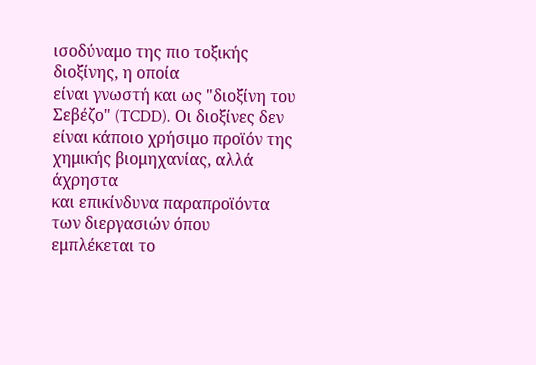ισοδύναμο της πιο τοξικής διοξίνης, η οποία
είναι γνωστή και ως "διοξίνη του Σεβέζο" (TCDD). Οι διοξίνες δεν
είναι κάποιο χρήσιμο προϊόν της χημικής βιομηχανίας, αλλά άχρηστα
και επικίνδυνα παραπροϊόντα των διεργασιών όπου εμπλέκεται το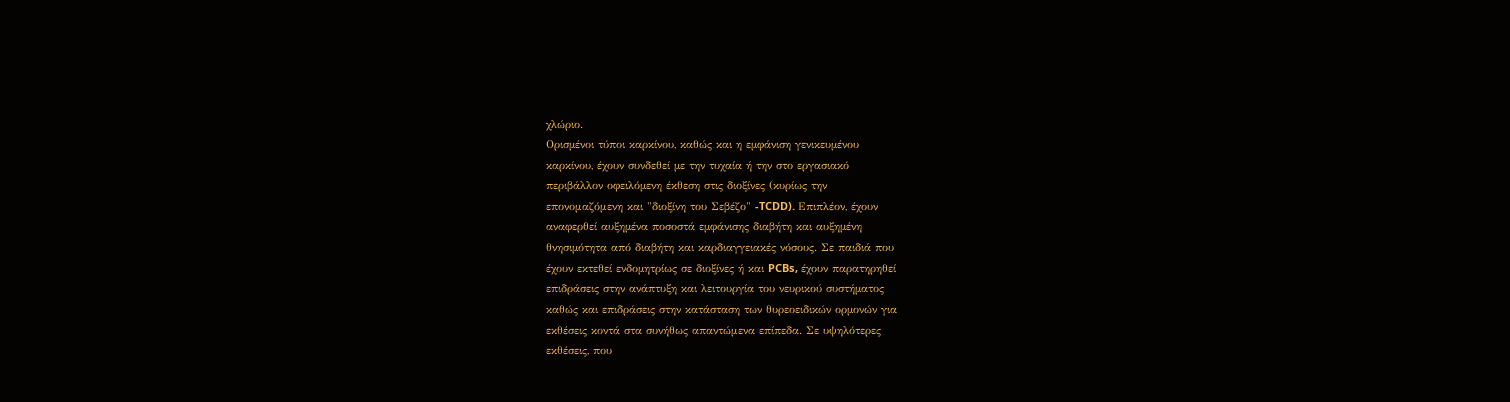χλώριο.
Ορισµένοι τύποι καρκίνου, καθώς και η εµφάνιση γενικευµένου
καρκίνου, έχουν συνδεθεί µε την τυχαία ή την στο εργασιακό
περιβάλλον οφειλόµενη έκθεση στις διοξίνες (κυρίως την
επονομαζόμενη και "διοξίνη του Σεβέζο" -TCDD). Επιπλέον, έχουν
αναφερθεί αυξηµένα ποσοστά εµφάνισης διαβήτη και αυξηµένη
θνησιµότητα από διαβήτη και καρδιαγγειακές νόσους. Σε παιδιά που
έχουν εκτεθεί ενδοµητρίως σε διοξίνες ή και PCBs, έχουν παρατηρηθεί
επιδράσεις στην ανάπτυξη και λειτουργία του νευρικού συστήµατος
καθώς και επιδράσεις στην κατάσταση των θυρεοειδικών ορµονών για
εκθέσεις κοντά στα συνήθως απαντώμενα επίπεδα. Σε υψηλότερες
εκθέσεις, που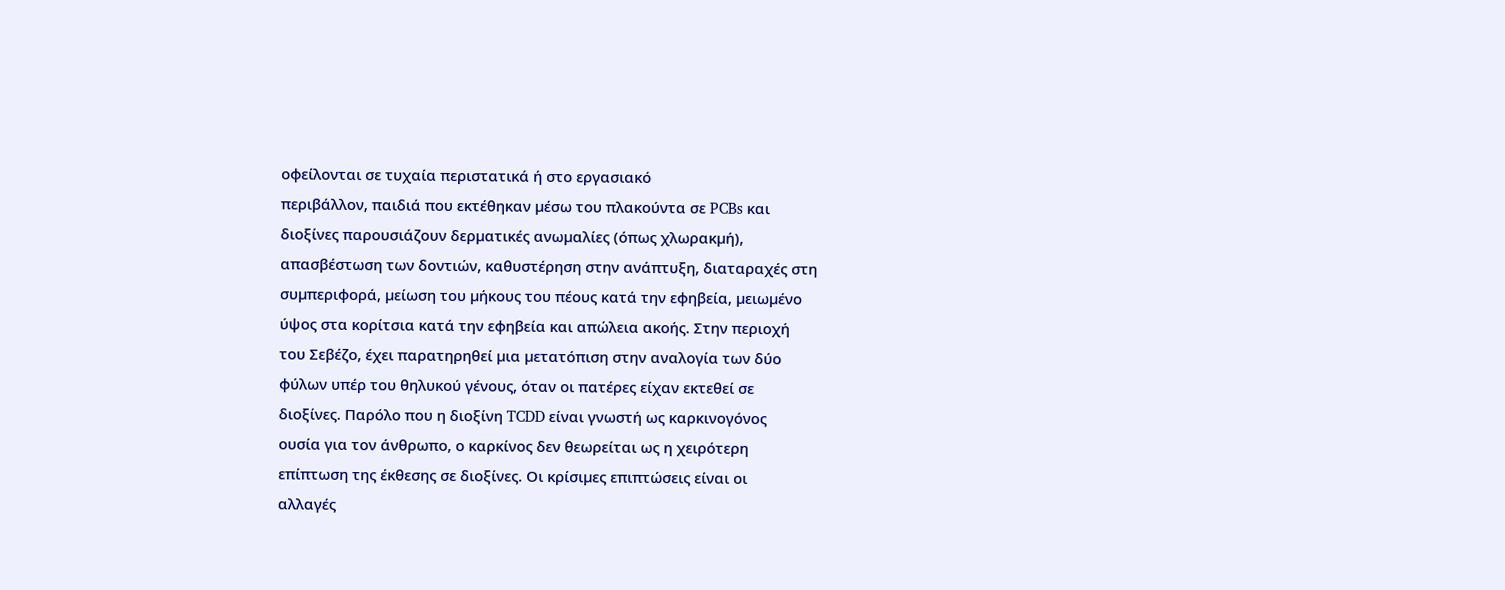οφείλονται σε τυχαία περιστατικά ή στο εργασιακό
περιβάλλον, παιδιά που εκτέθηκαν µέσω του πλακούντα σε PCBs και
διοξίνες παρουσιάζουν δερµατικές ανωµαλίες (όπως χλωρακµή),
απασβέστωση των δοντιών, καθυστέρηση στην ανάπτυξη, διαταραχές στη
συµπεριφορά, µείωση του µήκους του πέους κατά την εφηβεία, µειωµένο
ύψος στα κορίτσια κατά την εφηβεία και απώλεια ακοής. Στην περιοχή
του Σεβέζο, έχει παρατηρηθεί µια µετατόπιση στην αναλογία των δύο
φύλων υπέρ του θηλυκού γένους, όταν οι πατέρες είχαν εκτεθεί σε
διοξίνες. Παρόλο που η διοξίνη TCDD είναι γνωστή ως καρκινογόνος
ουσία για τον άνθρωπο, ο καρκίνος δεν θεωρείται ως η χειρότερη
επίπτωση της έκθεσης σε διοξίνες. Οι κρίσιµες επιπτώσεις είναι οι
αλλαγές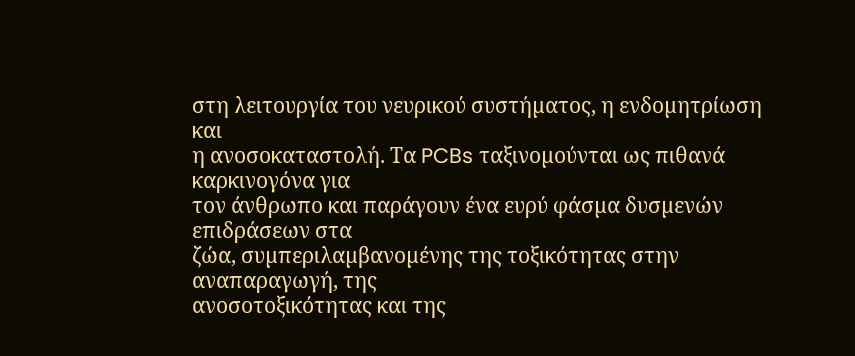στη λειτουργία του νευρικού συστήµατος, η ενδοµητρίωση και
η ανοσοκαταστολή. Τα PCBs ταξινοµούνται ως πιθανά καρκινογόνα για
τον άνθρωπο και παράγουν ένα ευρύ φάσµα δυσµενών επιδράσεων στα
ζώα, συµπεριλαµβανοµένης της τοξικότητας στην αναπαραγωγή, της
ανοσοτοξικότητας και της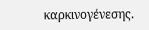καρκινογένεσης.